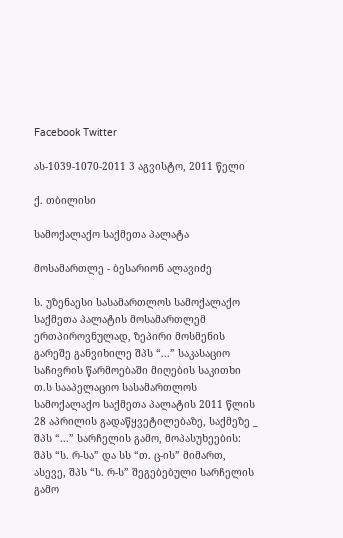Facebook Twitter

ას-1039-1070-2011 3 აგვისტო, 2011 წელი

ქ. თბილისი

სამოქალაქო საქმეთა პალატა

მოსამართლე - ბესარიონ ალავიძე

ს. უზენაესი სასამართლოს სამოქალაქო საქმეთა პალატის მოსამართლემ ერთპიროვნულად, ზეპირი მოსმენის გარეშე განვიხილე შპს “...” საკასაციო საჩივრის წარმოებაში მიღების საკითხი თ.ს სააპელაციო სასამართლოს სამოქალაქო საქმეთა პალატის 2011 წლის 28 აპრილის გადაწყვეტილებაზე, საქმეზე _ შპს “...” სარჩელის გამო, მოპასუხეების: შპს “ს. რ-სა” და სს “თ. ც-ის” მიმართ, ასევე, შპს “ს. რ-ს” შეგებებული სარჩელის გამო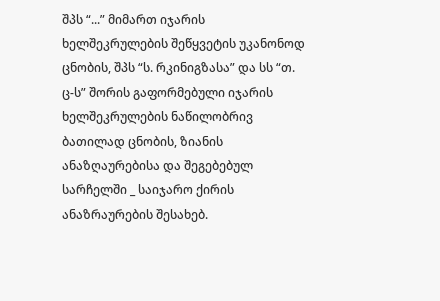შპს “...” მიმართ იჯარის ხელშეკრულების შეწყვეტის უკანონოდ ცნობის, შპს “ს. რკინიგზასა” და სს “თ. ც-ს” შორის გაფორმებული იჯარის ხელშეკრულების ნაწილობრივ ბათილად ცნობის, ზიანის ანაზღაურებისა და შეგებებულ სარჩელში _ საიჯარო ქირის ანაზრაურების შესახებ.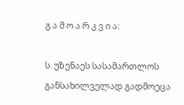გ ა მ ო ა რ კ ვ ი ა:

ს. უზენაეს სასამართლოს განსახილველად გადმოეცა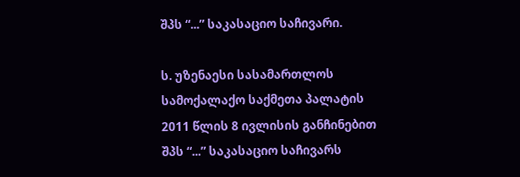შპს “...” საკასაციო საჩივარი.

ს. უზენაესი სასამართლოს სამოქალაქო საქმეთა პალატის 2011 წლის 8 ივლისის განჩინებით შპს “...” საკასაციო საჩივარს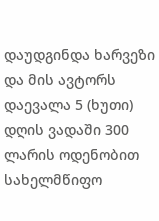დაუდგინდა ხარვეზი და მის ავტორს დაევალა 5 (ხუთი) დღის ვადაში 300 ლარის ოდენობით სახელმწიფო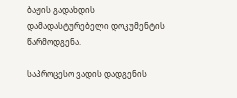ბაჟის გადახდის დამადასტურებელი დოკუმენტის წარმოდგენა.

საპროცესო ვადის დადგენის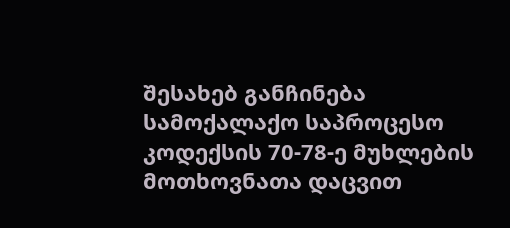შესახებ განჩინება სამოქალაქო საპროცესო კოდექსის 70-78-ე მუხლების მოთხოვნათა დაცვით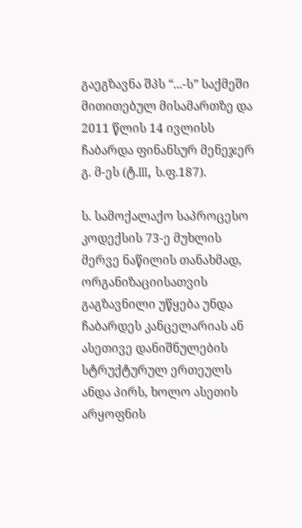გაეგზავნა შპს “...-ს” საქმეში მითითებულ მისამართზე და 2011 წლის 14 ივლისს ჩაბარდა ფინანსურ მენეჯერ გ. მ-ეს (ტ.III, ს.ფ.187).

ს. სამოქალაქო საპროცესო კოდექსის 73-ე მუხლის მერვე ნაწილის თანახმად, ორგანიზაციისათვის გაგზავნილი უწყება უნდა ჩაბარდეს კანცელარიას ან ასეთივე დანიშნულების სტრუქტურულ ერთეულს ანდა პირს, ხოლო ასეთის არყოფნის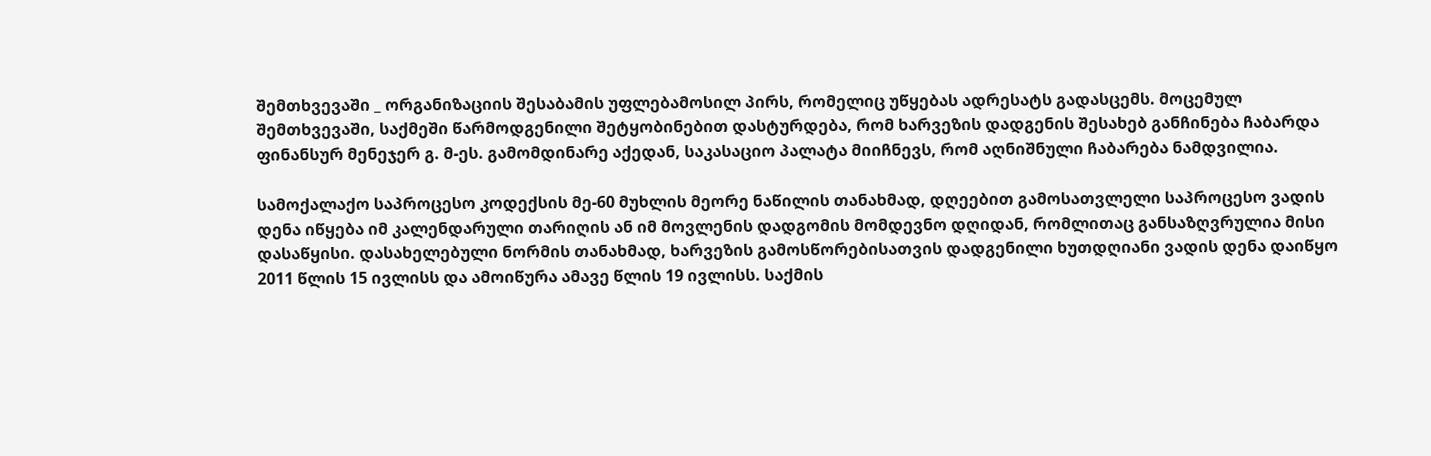შემთხვევაში _ ორგანიზაციის შესაბამის უფლებამოსილ პირს, რომელიც უწყებას ადრესატს გადასცემს. მოცემულ შემთხვევაში, საქმეში წარმოდგენილი შეტყობინებით დასტურდება, რომ ხარვეზის დადგენის შესახებ განჩინება ჩაბარდა ფინანსურ მენეჯერ გ. მ-ეს. გამომდინარე აქედან, საკასაციო პალატა მიიჩნევს, რომ აღნიშნული ჩაბარება ნამდვილია.

სამოქალაქო საპროცესო კოდექსის მე-60 მუხლის მეორე ნაწილის თანახმად, დღეებით გამოსათვლელი საპროცესო ვადის დენა იწყება იმ კალენდარული თარიღის ან იმ მოვლენის დადგომის მომდევნო დღიდან, რომლითაც განსაზღვრულია მისი დასაწყისი. დასახელებული ნორმის თანახმად, ხარვეზის გამოსწორებისათვის დადგენილი ხუთდღიანი ვადის დენა დაიწყო 2011 წლის 15 ივლისს და ამოიწურა ამავე წლის 19 ივლისს. საქმის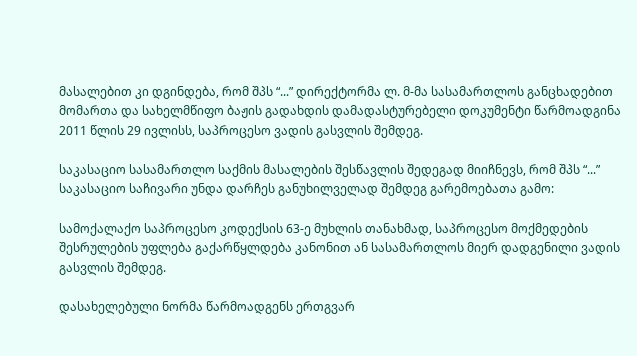მასალებით კი დგინდება, რომ შპს “...” დირექტორმა ლ. მ-მა სასამართლოს განცხადებით მომართა და სახელმწიფო ბაჟის გადახდის დამადასტურებელი დოკუმენტი წარმოადგინა 2011 წლის 29 ივლისს, საპროცესო ვადის გასვლის შემდეგ.

საკასაციო სასამართლო საქმის მასალების შესწავლის შედეგად მიიჩნევს, რომ შპს “...” საკასაციო საჩივარი უნდა დარჩეს განუხილველად შემდეგ გარემოებათა გამო:

სამოქალაქო საპროცესო კოდექსის 63-ე მუხლის თანახმად, საპროცესო მოქმედების შესრულების უფლება გაქარწყლდება კანონით ან სასამართლოს მიერ დადგენილი ვადის გასვლის შემდეგ.

დასახელებული ნორმა წარმოადგენს ერთგვარ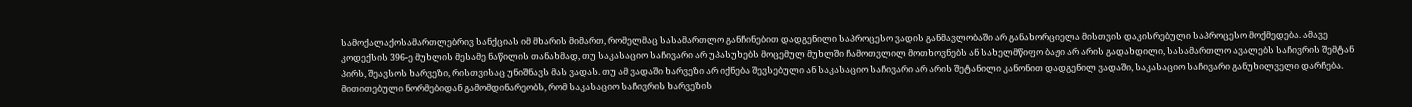სამოქალაქოსამართლებრივ სანქციას იმ მხარის მიმართ, რომელმაც სასამართლო განჩინებით დადგენილი საპროცესო ვადის განმავლობაში არ განახორციელა მისთვის დაკისრებული საპროცესო მოქმედება. ამავე კოდექსის 396-ე მუხლის მესამე ნაწილის თანახმად, თუ საკასაციო საჩივარი არ უპასუხებს მოცემულ მუხლში ჩამოთვლილ მოთხოვნებს ან სახელმწიფო ბაჟი არ არის გადახდილი, სასამართლო ავალებს საჩივრის შემტან პირს, შეავსოს ხარვეზი, რისთვისაც უნიშნავს მას ვადას. თუ ამ ვადაში ხარვეზი არ იქნება შევსებული ან საკასაციო საჩივარი არ არის შეტანილი კანონით დადგენილ ვადაში, საკასაციო საჩივარი განუხილველი დარჩება. მითითებული ნორმებიდან გამომდინარეობს, რომ საკასაციო საჩივრის ხარვეზის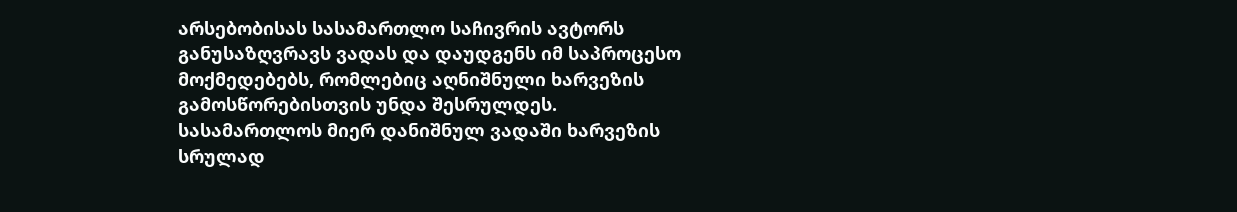არსებობისას სასამართლო საჩივრის ავტორს განუსაზღვრავს ვადას და დაუდგენს იმ საპროცესო მოქმედებებს, რომლებიც აღნიშნული ხარვეზის გამოსწორებისთვის უნდა შესრულდეს. სასამართლოს მიერ დანიშნულ ვადაში ხარვეზის სრულად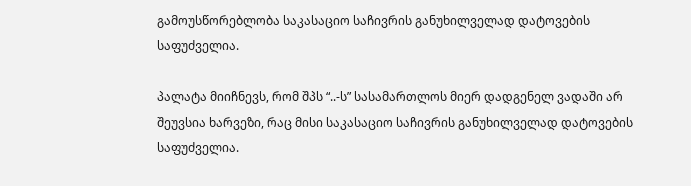გამოუსწორებლობა საკასაციო საჩივრის განუხილველად დატოვების საფუძველია.

პალატა მიიჩნევს, რომ შპს “..-ს” სასამართლოს მიერ დადგენელ ვადაში არ შეუვსია ხარვეზი, რაც მისი საკასაციო საჩივრის განუხილველად დატოვების საფუძველია.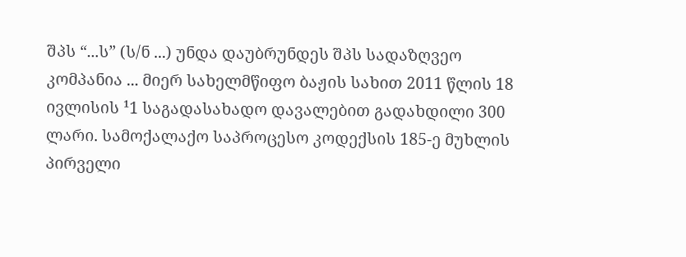შპს “...ს” (ს/ნ ...) უნდა დაუბრუნდეს შპს სადაზღვეო კომპანია ... მიერ სახელმწიფო ბაჟის სახით 2011 წლის 18 ივლისის ¹1 საგადასახადო დავალებით გადახდილი 300 ლარი. სამოქალაქო საპროცესო კოდექსის 185-ე მუხლის პირველი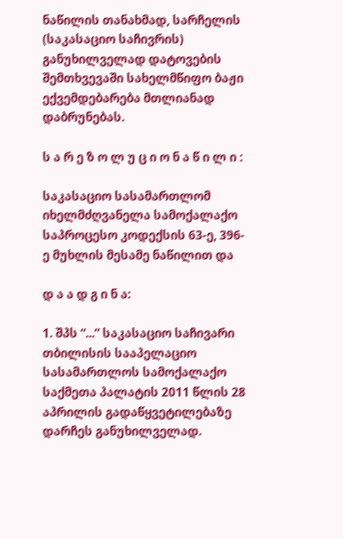ნაწილის თანახმად, სარჩელის (საკასაციო საჩივრის) განუხილველად დატოვების შემთხვევაში სახელმწიფო ბაჟი ექვემდებარება მთლიანად დაბრუნებას.

ს ა რ ე ზ ო ლ უ ც ი ო ნ ა წ ი ლ ი :

საკასაციო სასამართლომ იხელმძღვანელა სამოქალაქო საპროცესო კოდექსის 63-ე, 396-ე მუხლის მესამე ნაწილით და

დ ა ა დ გ ი ნ ა:

1. შპს “...” საკასაციო საჩივარი თბილისის სააპელაციო სასამართლოს სამოქალაქო საქმეთა პალატის 2011 წლის 28 აპრილის გადაწყვეტილებაზე დარჩეს განუხილველად.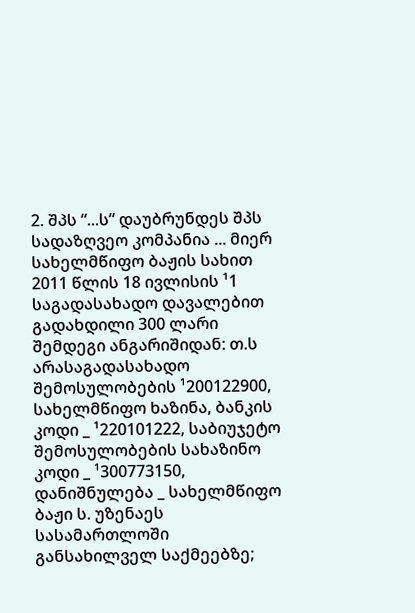2. შპს “...ს” დაუბრუნდეს შპს სადაზღვეო კომპანია ... მიერ სახელმწიფო ბაჟის სახით 2011 წლის 18 ივლისის ¹1 საგადასახადო დავალებით გადახდილი 300 ლარი შემდეგი ანგარიშიდან: თ.ს არასაგადასახადო შემოსულობების ¹200122900, სახელმწიფო ხაზინა, ბანკის კოდი _ ¹220101222, საბიუჯეტო შემოსულობების სახაზინო კოდი _ ¹300773150, დანიშნულება _ სახელმწიფო ბაჟი ს. უზენაეს სასამართლოში განსახილველ საქმეებზე;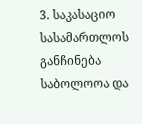3. საკასაციო სასამართლოს განჩინება საბოლოოა და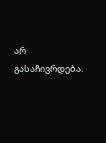არ გასაჩივრდება.